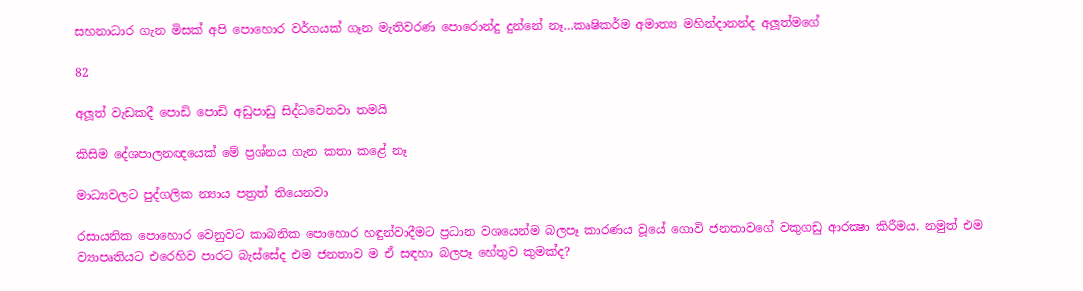සහනාධාර ගැන මිසක් අපි පොහොර වර්ගයක් ගෑන මැතිවරණ පොරොන්දු දුන්නේ නෑ…කෘෂිකර්ම අමාත්‍ය මහින්දානන්ද අලූත්මගේ

82

අලූත් වැඩකදී පොඩි පොඩි අඩුපාඩු සිද්ධවෙනවා තමයි

කිසිම දේශපාලනඥයෙක් මේ ප්‍රශ්නය ගැන කතා කළේ නෑ

මාධ්‍යවලට පුද්ගලික න්‍යාය පත්‍රත් තියෙනවා

රසායනික පොහොර වෙනුවට කාබනික පොහොර හඳුන්වාදීමට ප්‍රධාන වශයෙන්ම බලපෑ කාරණය වූයේ ගොවි ජනතාවගේ වකුගඩු ආරක්‍ෂා කිරීමය. නමුත් එම ව්‍යාපෘතියට එරෙහිව පාරට බැස්සේද එම ජනතාව ම ඒ සඳහා බලපෑ හේතුව කුමක්ද?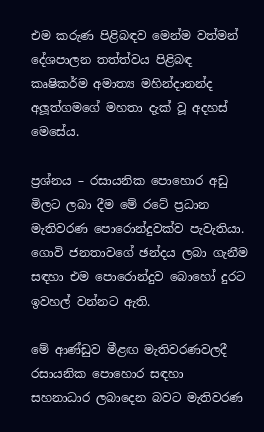එම කරුණ පිළිබඳව මෙන්ම වත්මන් දේශපාලන තත්ත්වය පිළිබඳ කෘෂිකර්ම අමාත්‍ය මහින්දානන්ද අලූත්ගමගේ මහතා දැක් වූ අදහස් මෙසේය.

ප්‍රශ්නය – රසායනික පොහොර අඩු මිලට ලබා දීම මේ රටේ ප්‍රධාන මැතිවරණ පොරොන්දුවක්ව පැවැතියා. ගොවි ජනතාවගේ ඡන්දය ලබා ගැනීම සඳහා එම පොරොන්දුව බොහෝ දුරට ඉවහල් වන්නට ඇති.

මේ ආණ්ඩුව මීළඟ මැතිවරණවලදී රසායනික පොහොර සඳහා සහනාධාර ලබාදෙන බවට මැතිවරණ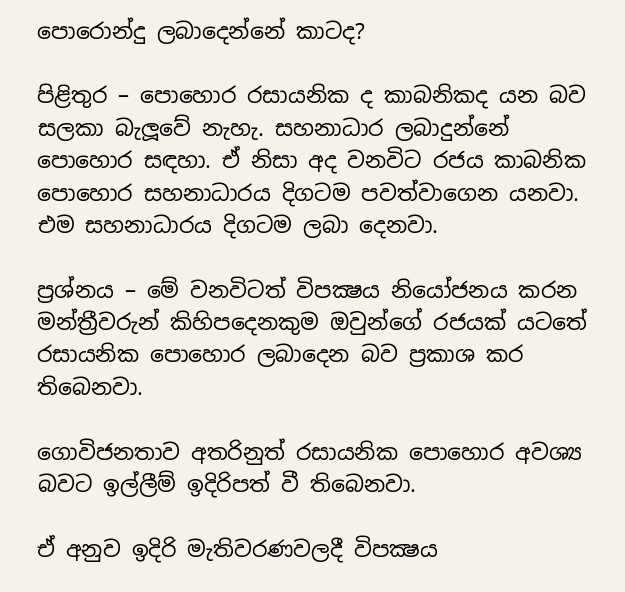පොරොන්දු ලබාදෙන්නේ කාටද?

පිළිතුර – පොහොර රසායනික ද කාබනිකද යන බව සලකා බැලූවේ නැහැ. සහනාධාර ලබාදුන්නේ පොහොර සඳහා. ඒ නිසා අද වනවිට රජය කාබනික පොහොර සහනාධාරය දිගටම පවත්වාගෙන යනවා. එම සහනාධාරය දිගටම ලබා දෙනවා.

ප්‍රශ්නය – මේ වනවිටත් විපක්‍ෂය නියෝජනය කරන මන්ත්‍රීවරුන් කිහිපදෙනකුම ඔවුන්ගේ රජයක් යටතේ රසායනික පොහොර ලබාදෙන බව ප්‍රකාශ කර තිබෙනවා.

ගොවිජනතාව අතරිනුත් රසායනික පොහොර අවශ්‍ය බවට ඉල්ලීම් ඉදිරිපත් වී තිබෙනවා.

ඒ අනුව ඉදිරි මැතිවරණවලදී විපක්‍ෂය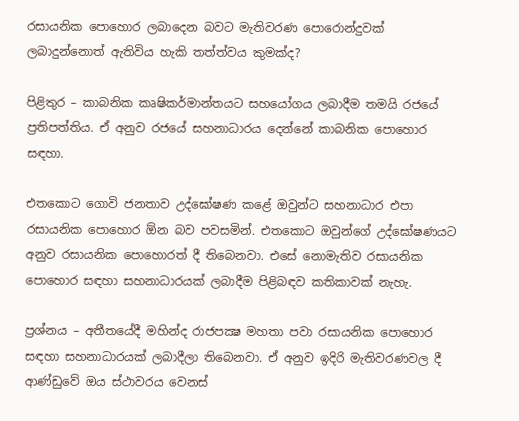රසායනික පොහොර ලබාදෙන බවට මැතිවරණ පොරොන්දුවක් ලබාදුන්නොත් ඇතිවිය හැකි තත්ත්වය කුමක්ද?

පිළිතුර – කාබනික කෘෂිකර්මාන්තයට සහයෝගය ලබාදීම තමයි රජයේ ප්‍රතිපත්තිය. ඒ අනුව රජයේ සහනාධාරය දෙන්නේ කාබනික පොහොර සඳහා.

එතකොට ගොවි ජනතාව උද්ඝෝෂණ කළේ ඔවුන්ට සහනාධාර එපා රසායනික පොහොර ඕන බව පවසමින්. එතකොට ඔවුන්ගේ උද්ඝෝෂණයට අනුව රසායනික පොහොරත් දී තිබෙනවා. එසේ නොමැතිව රසායනික පොහොර සඳහා සහනාධාරයක් ලබාදීම පිළිබඳව කතිකාවක් නැහැ.

ප්‍රශ්නය – අතීතයේදී මහින්ද රාජපක්‍ෂ මහතා පවා රසායනික පොහොර සඳහා සහනාධාරයක් ලබාදීලා තිබෙනවා. ඒ අනුව ඉදිරි මැතිවරණවල දී ආණ්ඩුවේ ඔය ස්ථාවරය වෙනස්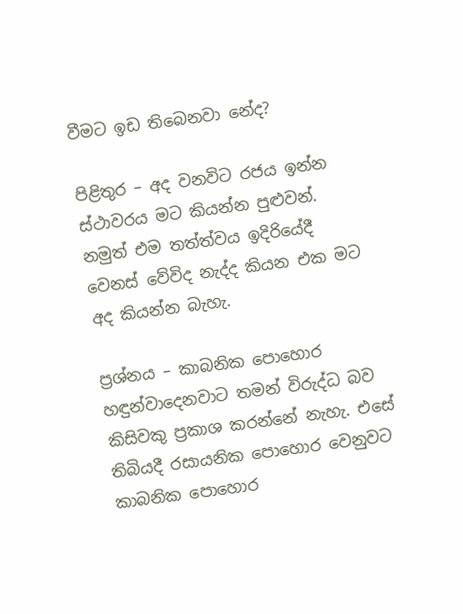වීමට ඉඩ තිබෙනවා නේද?

පිළිතුර – අද වනවිට රජය ඉන්න ස්ථාවරය මට කියන්න පුළුවන්. නමුත් එම තත්ත්වය ඉදිරියේදී වෙනස් වේවිද නැද්ද කියන එක මට අද කියන්න බැහැ.

ප්‍රශ්නය – කාබනික පොහොර හඳුන්වාදෙනවාට තමන් විරුද්ධ බව කිසිවකු ප්‍රකාශ කරන්නේ නැහැ. එසේ තිබියදී රසායනික පොහොර වෙනුවට කාබනික පොහොර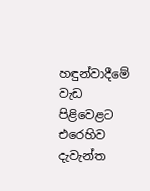හඳුන්වාදීමේ වැඩ පිළිවෙළට එරෙහිව දැවැන්ත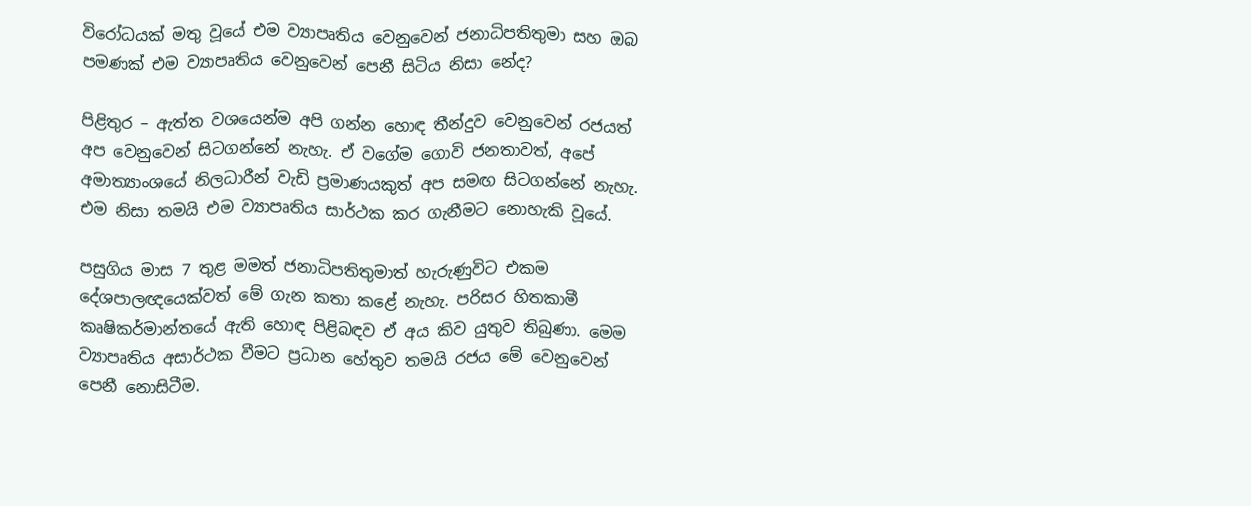විරෝධයක් මතු වූයේ එම ව්‍යාපෘතිය වෙනුවෙන් ජනාධිපතිතුමා සහ ඔබ පමණක් එම ව්‍යාපෘතිය වෙනුවෙන් පෙනී සිටිය නිසා නේද?

පිළිතුර – ඇත්ත වශයෙන්ම අපි ගන්න හොඳ තීන්දුව වෙනුවෙන් රජයත් අප වෙනුවෙන් සිටගන්නේ නැහැ. ඒ වගේම ගොවි ජනතාවත්, අපේ අමාත්‍යාංශයේ නිලධාරීන් වැඩි ප්‍රමාණයකුත් අප සමඟ සිටගන්නේ නැහැ. එම නිසා තමයි එම ව්‍යාපෘතිය සාර්ථක කර ගැනීමට නොහැකි වූයේ.

පසුගිය මාස 7 තුළ මමත් ජනාධිපතිතුමාත් හැරුණුවිට එකම දේශපාලඥයෙක්වත් මේ ගැන කතා කළේ නැහැ. පරිසර හිතකාමී කෘෂිකර්මාන්තයේ ඇති හොඳ පිළිබඳව ඒ අය කිව යුතුව තිබුණා. මෙම ව්‍යාපෘතිය අසාර්ථක වීමට ප්‍රධාන හේතුව තමයි රජය මේ වෙනුවෙන් පෙනී නොසිටීම.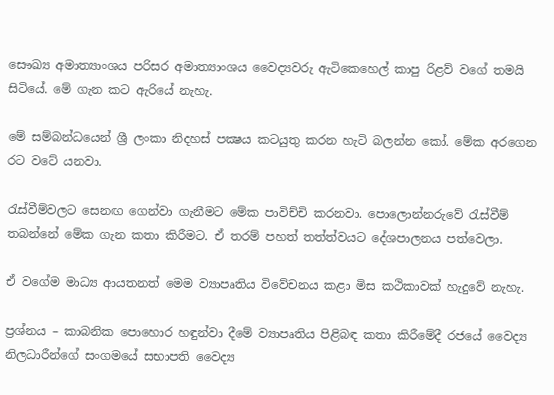සෞඛ්‍ය අමාත්‍යාංශය පරිසර අමාත්‍යාංශය වෛද්‍යවරු ඇටිකෙහෙල් කාපු රිළව් වගේ තමයි සිටියේ. මේ ගැන කට ඇරියේ නැහැ.

මේ සම්බන්ධයෙන් ශ්‍රී ලංකා නිදහස් පක්‍ෂය කටයුතු කරන හැටි බලන්න කෝ. මේක අරගෙන රට වටේ යනවා.

රැස්වීම්වලට සෙනඟ ගෙන්වා ගැනීමට මේක පාවිච්චි කරනවා. පොලොන්නරුවේ රැස්වීම් තබන්නේ මේක ගැන කතා කිරීමට. ඒ තරම් පහත් තත්ත්වයට දේශපාලනය පත්වෙලා.

ඒ වගේම මාධ්‍ය ආයතනත් මෙම ව්‍යාපෘතිය විවේචනය කළා මිස කථිකාවක් හැදුවේ නැහැ.

ප්‍රශ්නය – කාබනික පොහොර හඳුන්වා දීමේ ව්‍යාපෘතිය පිළිබඳ කතා කිරීමේදී රජයේ වෛද්‍ය නිලධාරීන්ගේ සංගමයේ සභාපති වෛද්‍ය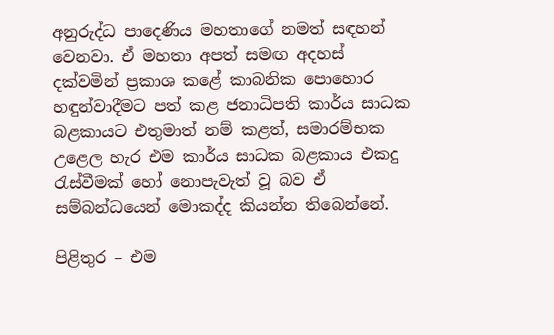අනුරුද්ධ පාදෙණිය මහතාගේ නමත් සඳහන් වෙනවා. ඒ මහතා අපත් සමඟ අදහස් දක්වමින් ප්‍රකාශ කළේ කාබනික පොහොර හඳුන්වාදීමට පත් කළ ජනාධිපති කාර්ය සාධක බළකායට එතුමාත් නම් කළත්, සමාරම්භක උළෙල හැර එම කාර්ය සාධක බළකාය එකදු රැස්වීමක් හෝ නොපැවැත් වූ බව ඒ සම්බන්ධයෙන් මොකද්ද කියන්න තිබෙන්නේ.

පිළිතුර – එම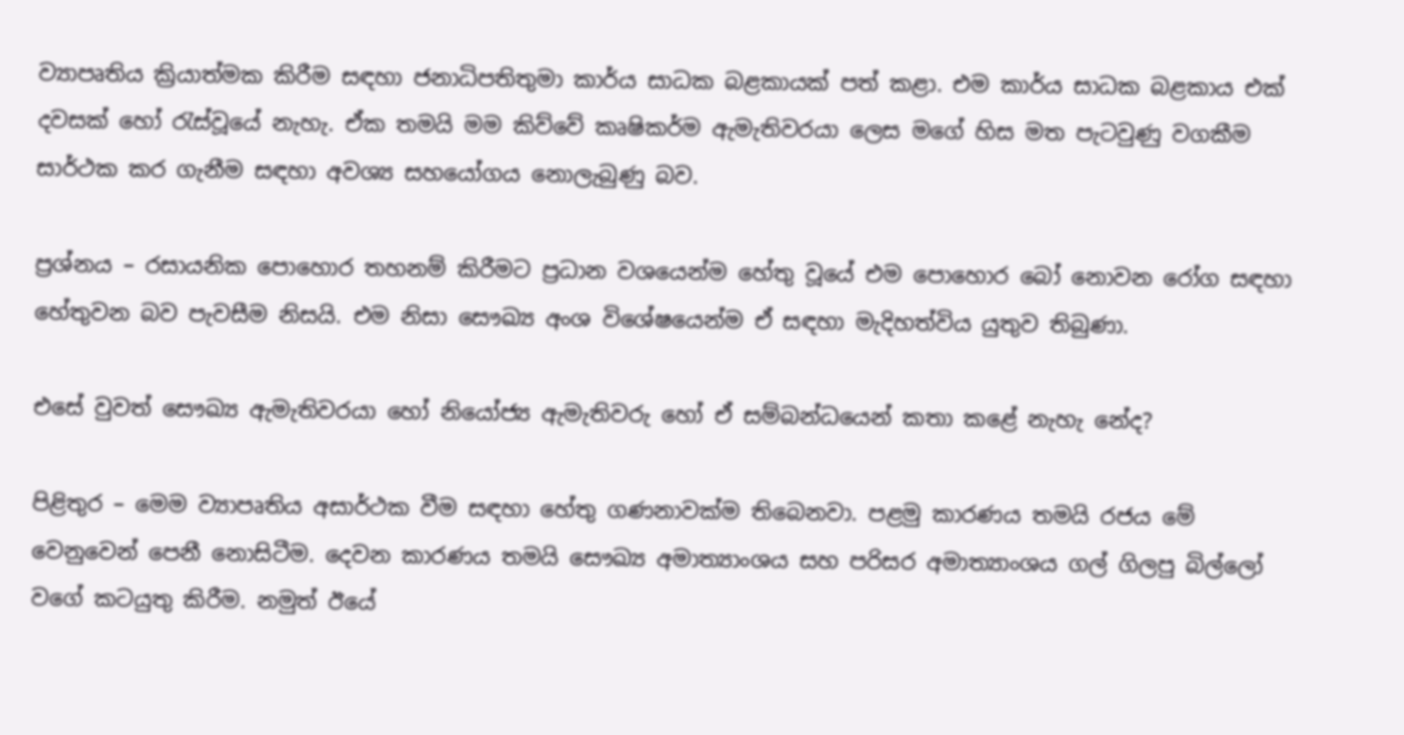ව්‍යාපෘතිය ක්‍රියාත්මක කිරීම සඳහා ජනාධිපතිතුමා කාර්ය සාධක බළකායක් පත් කළා. එම කාර්ය සාධක බළකාය එක් දවසක් හෝ රැස්වූයේ නැහැ. ඒක තමයි මම කිව්වේ කෘෂිකර්ම ඇමැතිවරයා ලෙස මගේ හිස මත පැටවුණු වගකීම සාර්ථක කර ගැනීම සඳහා අවශ්‍ය සහයෝගය නොලැබුණු බව.

ප්‍රශ්නය – රසායනික පොහොර තහනම් කිරීමට ප්‍රධාන වශයෙන්ම හේතු වූයේ එම පොහොර බෝ නොවන රෝග සඳහා හේතුවන බව පැවසීම නිසයි. එම නිසා සෞඛ්‍ය අංශ විශේෂයෙන්ම ඒ සඳහා මැදිහත්විය යුතුව තිබුණා.

එසේ වුවත් සෞඛ්‍ය ඇමැතිවරයා හෝ නියෝජ්‍ය ඇමැතිවරු හෝ ඒ සම්බන්ධයෙන් කතා කළේ නැහැ නේද?

පිළිතුර – මෙම ව්‍යාපෘතිය අසාර්ථක වීම සඳහා හේතු ගණනාවක්ම තිබෙනවා. පළමු කාරණය තමයි රජය මේ වෙනුවෙන් පෙනී නොසිටීම. දෙවන කාරණය තමයි සෞඛ්‍ය අමාත්‍යාංශය සහ පරිසර අමාත්‍යාංශය ගල් ගිලපු බිල්ලෝ වගේ කටයුතු කිරීම. නමුත් ඊයේ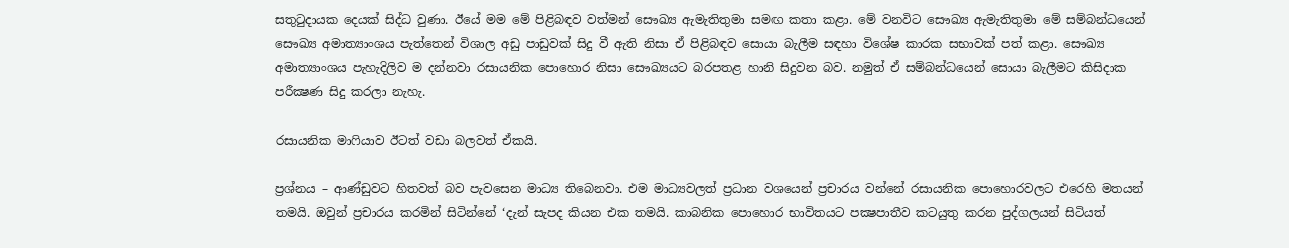සතුටුදායක දෙයක් සිද්ධ වුණා. ඊයේ මම මේ පිළිබඳව වත්මන් සෞඛ්‍ය ඇමැතිතුමා සමඟ කතා කළා. මේ වනවිට සෞඛ්‍ය ඇමැතිතුමා මේ සම්බන්ධයෙන් සෞඛ්‍ය අමාත්‍යාංශය පැත්තෙන් විශාල අඩු පාඩුවක් සිදු වී ඇති නිසා ඒ පිළිබඳව සොයා බැලීම සඳහා විශේෂ කාරක සභාවක් පත් කළා. සෞඛ්‍ය අමාත්‍යාංශය පැහැදිලිව ම දන්නවා රසායනික පොහොර නිසා සෞඛ්‍යයට බරපතළ හානි සිදුවන බව. නමුත් ඒ සම්බන්ධයෙන් සොයා බැලීමට කිසිදාක පරීක්‍ෂණ සිදු කරලා නැහැ.

රසායනික මාෆියාව ඊටත් වඩා බලවත් ඒකයි.

ප්‍රශ්නය – ආණ්ඩුවට හිතවත් බව පැවසෙන මාධ්‍ය තිබෙනවා. එම මාධ්‍යවලත් ප්‍රධාන වශයෙන් ප්‍රචාරය වන්නේ රසායනික පොහොරවලට එරෙහි මතයන් තමයි. ඔවුන් ප්‍රචාරය කරමින් සිටින්නේ ‘දැන් සැපද කියන එක තමයි. කාබනික පොහොර භාවිතයට පක්‍ෂපාතීව කටයුතු කරන පුද්ගලයන් සිටියත්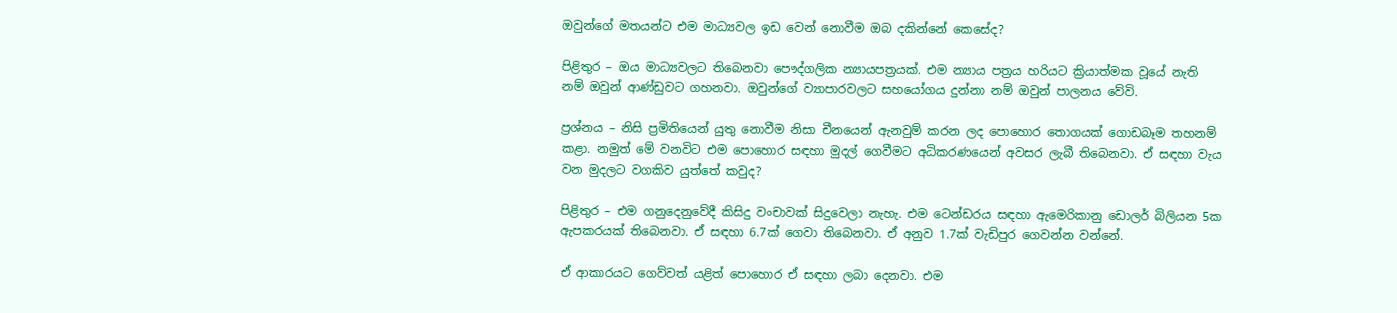ඔවුන්ගේ මතයන්ට එම මාධ්‍යවල ඉඩ වෙන් නොවීම ඔබ දකින්නේ කෙසේද?

පිළිතුර – ඔය මාධ්‍යවලට තිබෙනවා පෞද්ගලික න්‍යායපත්‍රයක්. එම න්‍යාය පත්‍රය හරියට ක්‍රියාත්මක වූයේ නැති නම් ඔවුන් ආණ්ඩුවට ගහනවා. ඔවුන්ගේ ව්‍යාපාරවලට සහයෝගය දුන්නා නම් ඔවුන් පාලනය වේවි.

ප්‍රශ්නය – නිසි ප්‍රමිතියෙන් යුතු නොවීම නිසා චීනයෙන් ඇනවුම් කරන ලද පොහොර තොගයක් ගොඩබෑම තහනම් කළා. නමුත් මේ වනවිට එම පොහොර සඳහා මුදල් ගෙවීමට අධිකරණයෙන් අවසර ලැබී තිබෙනවා. ඒ සඳහා වැය වන මුදලට වගකිව යුත්තේ කවුද?

පිළිතුර – එම ගනුදෙනුවේදී කිසිදු වංචාවක් සිදුවෙලා නැහැ. එම ටෙන්ඩරය සඳහා ඇමෙරිකානු ඩොලර් බිලියන 5ක ඇපකරයක් තිබෙනවා. ඒ සඳහා 6.7ක් ගෙවා තිබෙනවා. ඒ අනුව 1.7ක් වැඩිපුර ගෙවන්න වන්නේ.

ඒ ආකාරයට ගෙව්වත් යළිත් පොහොර ඒ සඳහා ලබා දෙනවා. එම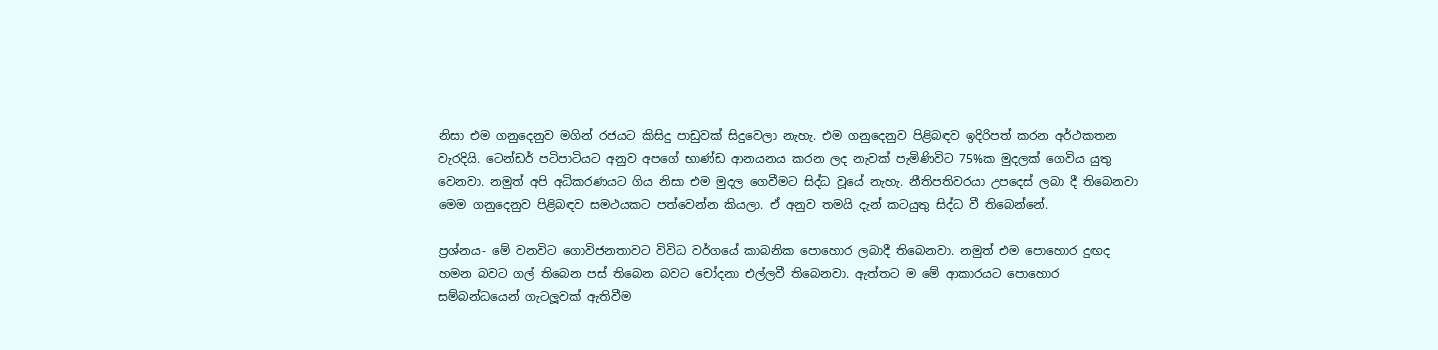නිසා එම ගනුදෙනුව මගින් රජයට කිසිදු පාඩුවක් සිදුවෙලා නැහැ. එම ගනුදෙනුව පිළිබඳව ඉදිරිපත් කරන අර්ථකතන වැරදියි. ටෙන්ඩර් පටිපාටියට අනුව අපගේ භාණ්ඩ ආනයනය කරන ලද නැවක් පැමිණිවිට 75%ක මුදලක් ගෙවිය යුතු වෙනවා. නමුත් අපි අධිකරණයට ගිය නිසා එම මුදල ගෙවීමට සිද්ධ වූයේ නැහැ. නීතිපතිවරයා උපදෙස් ලබා දී තිබෙනවා මෙම ගනුදෙනුව පිළිබඳව සමථයකට පත්වෙන්න කියලා. ඒ අනුව තමයි දැන් කටයුතු සිද්ධ වී තිබෙන්නේ.

ප්‍රශ්නය- මේ වනවිට ගොවිජනතාවට විවිධ වර්ගයේ කාබනික පොහොර ලබාදී තිබෙනවා. නමුත් එම පොහොර දුඟද හමන බවට ගල් තිබෙන පස් තිබෙන බවට චෝදනා එල්ලවී තිබෙනවා. ඇත්තට ම මේ ආකාරයට පොහොර සම්බන්ධයෙන් ගැටලූවක් ඇතිවීම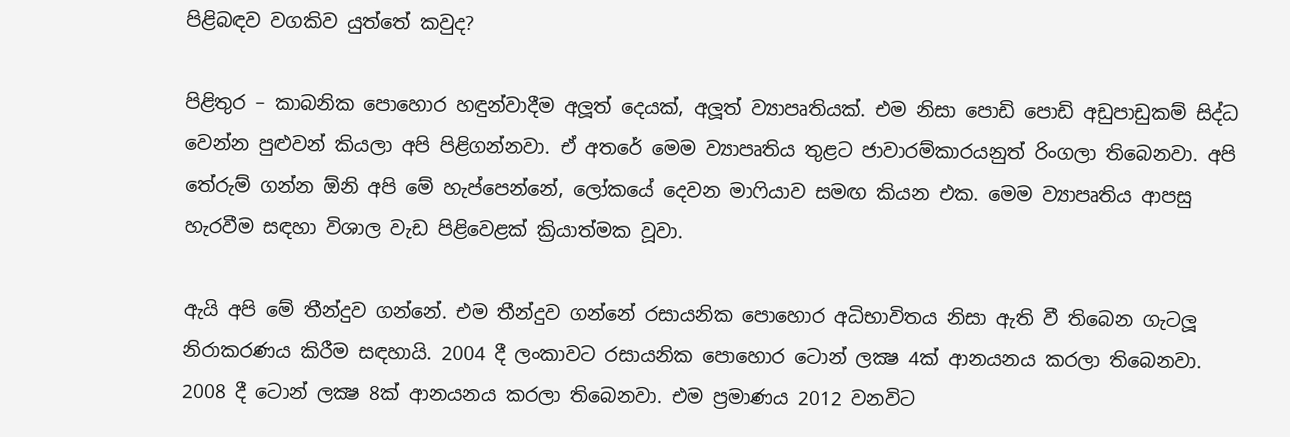පිළිබඳව වගකිව යුත්තේ කවුද?

පිළිතුර – කාබනික පොහොර හඳුන්වාදීම අලූත් දෙයක්, අලූත් ව්‍යාපෘතියක්. එම නිසා පොඩි පොඩි අඩුපාඩුකම් සිද්ධ වෙන්න පුළුවන් කියලා අපි පිළිගන්නවා. ඒ අතරේ මෙම ව්‍යාපෘතිය තුළට ජාවාරම්කාරයනුත් රිංගලා තිබෙනවා. අපි තේරුම් ගන්න ඕනි අපි මේ හැප්පෙන්නේ, ලෝකයේ දෙවන මාෆියාව සමඟ කියන එක. මෙම ව්‍යාපෘතිය ආපසු හැරවීම සඳහා විශාල වැඩ පිළිවෙළක් ක්‍රියාත්මක වූවා.

ඇයි අපි මේ තීන්දුව ගන්නේ. එම තීන්දුව ගන්නේ රසායනික පොහොර අධිභාවිතය නිසා ඇති වී තිබෙන ගැටලූ නිරාකරණය කිරීම සඳහායි. 2004 දී ලංකාවට රසායනික පොහොර ටොන් ලක්‍ෂ 4ක් ආනයනය කරලා තිබෙනවා. 2008 දී ටොන් ලක්‍ෂ 8ක් ආනයනය කරලා තිබෙනවා. එම ප්‍රමාණය 2012 වනවිට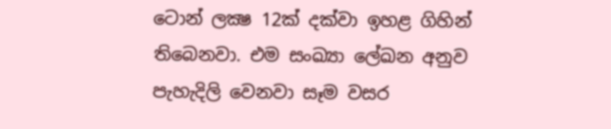ටොන් ලක්‍ෂ 12ක් දක්වා ඉහළ ගිහින් තිබෙනවා. එම සංඛ්‍යා ලේඛන අනුව පැහැදිලි වෙනවා සෑම වසර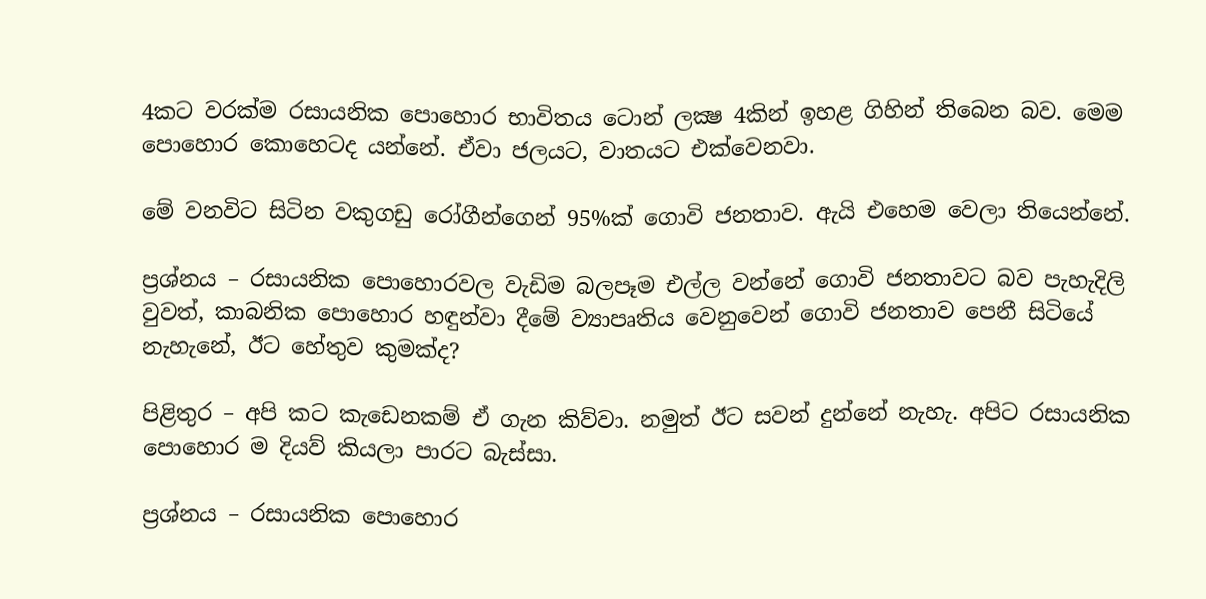4කට වරක්ම රසායනික පොහොර භාවිතය ටොන් ලක්‍ෂ 4කින් ඉහළ ගිහින් තිබෙන බව. මෙම පොහොර කොහෙටද යන්නේ. ඒවා ජලයට, වාතයට එක්වෙනවා.

මේ වනවිට සිටින වකුගඩු රෝගීන්ගෙන් 95%ක් ගොවි ජනතාව. ඇයි එහෙම වෙලා තියෙන්නේ.

ප්‍රශ්නය – රසායනික පොහොරවල වැඩිම බලපෑම එල්ල වන්නේ ගොවි ජනතාවට බව පැහැදිලි වුවත්, කාබනික පොහොර හඳුන්වා දීමේ ව්‍යාපෘතිය වෙනුවෙන් ගොවි ජනතාව පෙනී සිටියේ නැහැනේ, ඊට හේතුව කුමක්ද?

පිළිතුර – අපි කට කැඩෙනකම් ඒ ගැන කිව්වා. නමුත් ඊට සවන් දුන්නේ නැහැ. අපිට රසායනික පොහොර ම දියව් කියලා පාරට බැස්සා.

ප්‍රශ්නය – රසායනික පොහොර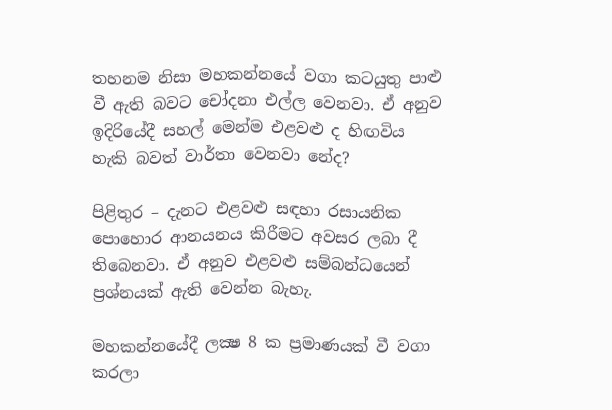තහනම නිසා මහකන්නයේ වගා කටයුතු පාළු වී ඇති බවට චෝදනා එල්ල වෙනවා. ඒ අනුව ඉදිරියේදී සහල් මෙන්ම එළවළු ද හිඟවිය හැකි බවත් වාර්තා වෙනවා නේද?

පිළිතුර – දැනට එළවළු සඳහා රසායනික පොහොර ආනයනය කිරීමට අවසර ලබා දී තිබෙනවා. ඒ අනුව එළවළු සම්බන්ධයෙන් ප්‍රශ්නයක් ඇති වෙන්න බැහැ.

මහකන්නයේදී ලක්‍ෂ 8 ක ප්‍රමාණයක් වී වගා කරලා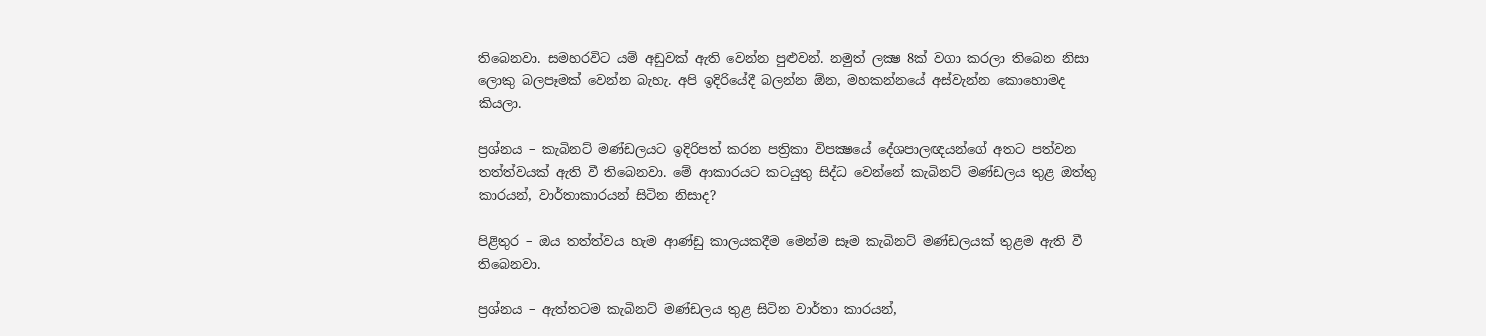තිබෙනවා. සමහරවිට යම් අඩුවක් ඇති වෙන්න පුළුවන්. නමුත් ලක්‍ෂ 8ක් වගා කරලා තිබෙන නිසා ලොකු බලපෑමක් වෙන්න බැහැ. අපි ඉදිරියේදී බලන්න ඕන, මහකන්නයේ අස්වැන්න කොහොමද කියලා.

ප්‍රශ්නය – කැබිනට් මණ්ඩලයට ඉදිරිපත් කරන පත්‍රිකා විපක්‍ෂයේ දේශපාලඥයන්ගේ අතට පත්වන තත්ත්වයක් ඇති වී තිබෙනවා. මේ ආකාරයට කටයුතු සිද්ධ වෙන්නේ කැබිනට් මණ්ඩලය තුළ ඔත්තු කාරයන්, වාර්තාකාරයන් සිටින නිසාද?

පිළිතුර – ඔය තත්ත්වය හැම ආණ්ඩු කාලයකදීම මෙන්ම සෑම කැබිනට් මණ්ඩලයක් තුළම ඇති වී තිබෙනවා.

ප්‍රශ්නය – ඇත්තටම කැබිනට් මණ්ඩලය තුළ සිටින වාර්තා කාරයන්,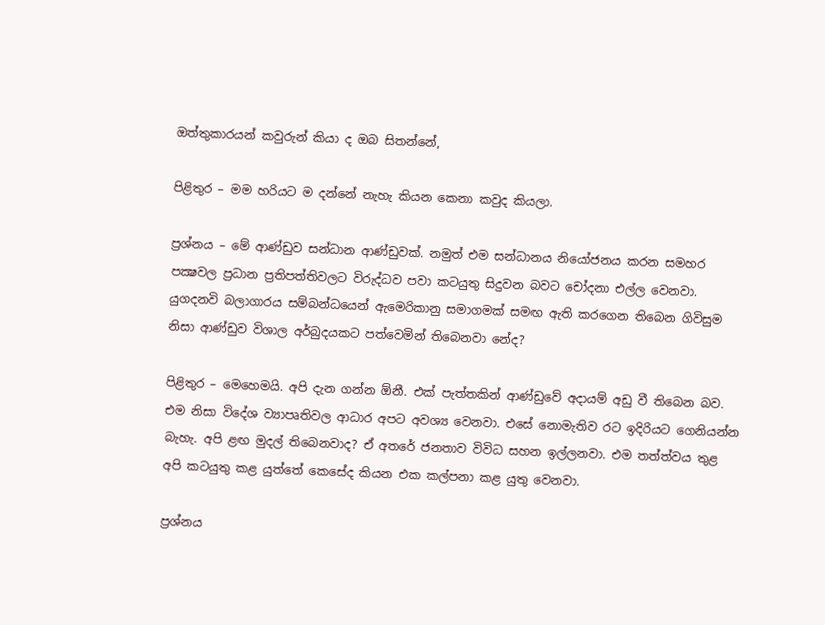ඔත්තුකාරයන් කවුරුන් කියා ද ඔබ සිතන්නේ,

පිළිතුර – මම හරියට ම දන්නේ නැහැ කියන කෙනා කවුද කියලා.

ප්‍රශ්නය – මේ ආණ්ඩුව සන්ධාන ආණ්ඩුවක්. නමුත් එම සන්ධානය නියෝජනය කරන සමහර පක්‍ෂවල ප්‍රධාන ප්‍රතිපත්තිවලට විරුද්ධව පවා කටයුතු සිදුවන බවට චෝදනා එල්ල වෙනවා. යුගදනවි බලාගාරය සම්බන්ධයෙන් ඇමෙරිකානු සමාගමක් සමඟ ඇති කරගෙන තිබෙන ගිවිසුම නිසා ආණ්ඩුව විශාල අර්බුදයකට පත්වෙමින් තිබෙනවා නේද?

පිළිතුර – මෙහෙමයි. අපි දැන ගන්න ඕනී. එක් පැත්තකින් ආණ්ඩුවේ අදායම් අඩු වී තිබෙන බව. එම නිසා විදේශ ව්‍යාපෘතිවල ආධාර අපට අවශ්‍ය වෙනවා. එසේ නොමැතිව රට ඉදිරියට ගෙනියන්න බැහැ. අපි ළඟ මුදල් තිබෙනවාද? ඒ අතරේ ජනතාව විවිධ සහන ඉල්ලනවා. එම තත්ත්වය තුළ අපි කටයුතු කළ යුත්තේ කෙසේද කියන එක කල්පනා කළ යුතු වෙනවා.

ප්‍රශ්නය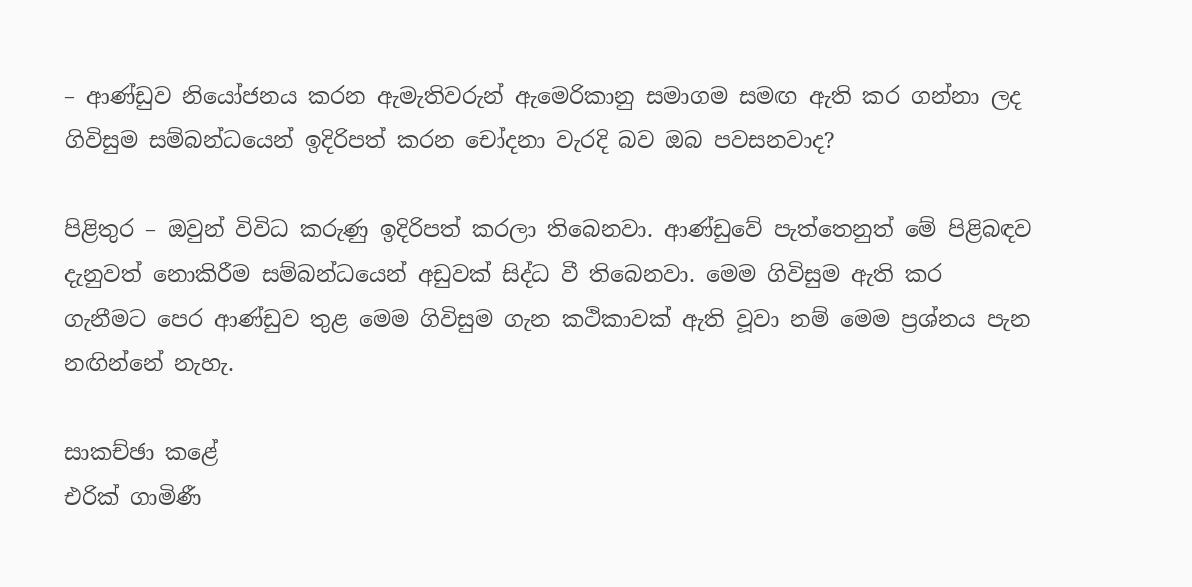– ආණ්ඩුව නියෝජනය කරන ඇමැතිවරුන් ඇමෙරිකානු සමාගම සමඟ ඇති කර ගන්නා ලද ගිවිසුම සම්බන්ධයෙන් ඉදිරිපත් කරන චෝදනා වැරදි බව ඔබ පවසනවාද?

පිළිතුර – ඔවුන් විවිධ කරුණු ඉදිරිපත් කරලා තිබෙනවා. ආණ්ඩුවේ පැත්තෙනුත් මේ පිළිබඳව දැනුවත් නොකිරීම සම්බන්ධයෙන් අඩුවක් සිද්ධ වී තිබෙනවා. මෙම ගිවිසුම ඇති කර ගැනීමට පෙර ආණ්ඩුව තුළ මෙම ගිවිසුම ගැන කථිකාවක් ඇති වූවා නම් මෙම ප්‍රශ්නය පැන නඟින්නේ නැහැ.

සාකච්ඡා කළේ
එරික් ගාමිණී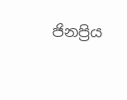ජිනප්‍රිය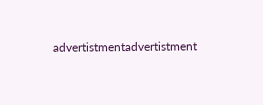advertistmentadvertistment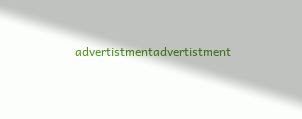advertistmentadvertistment